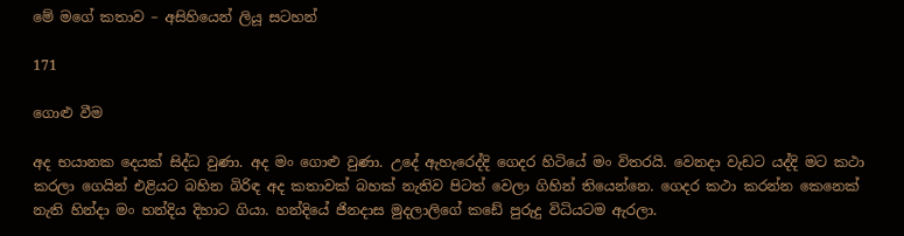මේ මගේ කතාව – අසිහියෙන් ලියූ සටහන්

171

ගොළු වීම

අද භයානක දෙයක් සිද්ධ වුණා. අද මං ගොළු වුණා. උදේ ඇහැරෙද්දි ගෙදර හිටියේ මං විතරයි. වෙනදා වැඩට යද්දි මට කථා කරලා ගෙයින් එළියට බහින බිරිඳ අද කතාවක් බහක් නැතිව පිටත් වෙලා ගිහින් තියෙන්නෙ. ගෙදර කථා කරන්න කෙනෙක් නැති හින්දා මං හන්දිය දිහාට ගියා. හන්දියේ ජිනදාස මුදලාලිගේ කඩේ පුරුදු විධියටම ඇරලා.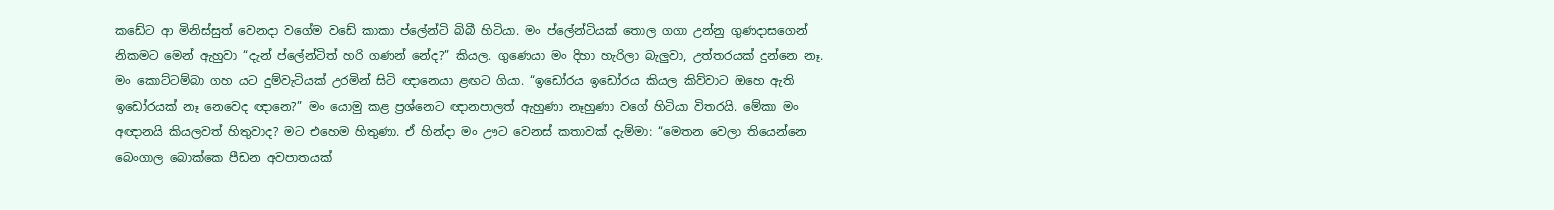කඩේට ආ මිනිස්සුත් වෙනදා වගේම වඩේ කාකා ප්ලේන්ටි බිබී හිටියා. මං ප්ලේන්ටියක් තොල ගගා උන්නු ගුණදාසගෙන් නිකමට මෙන් ඇහුවා “දැන් ප්ලේන්ටිත් හරි ගණන් නේද?” කියල. ගුණෙයා මං දිහා හැරිලා බැලුවා, උත්තරයක් දුන්නෙ නෑ. මං කොට්ටම්බා ගහ යට දුම්වැටියක් උරමින් සිටි ඥානෙයා ළඟට ගියා. “ඉඩෝරය ඉඩෝරය කියල කිව්වාට ඔහෙ ඇති ඉඩෝරයක් නෑ නෙවෙද ඥානෙ?” මං යොමු කළ ප්‍රශ්නෙට ඥානපාලත් ඇහුණා නෑහුණා වගේ හිටියා විතරයි. මේකා මං අඥානයි කියලවත් හිතුවාද? මට එහෙම හිතුණා. ඒ හින්දා මං ඌට වෙනස් කතාවක් දැම්මා: “මෙතන වෙලා තියෙන්නෙ බෙංගාල බොක්කෙ පීඩන අවපාතයක්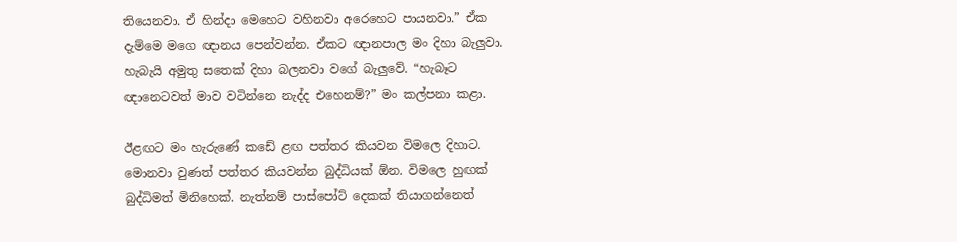තියෙනවා. ඒ හින්දා මෙහෙට වහිනවා අරෙහෙට පායනවා.” ඒක දැම්මෙ මගෙ ඥානය පෙන්වන්න. ඒකට ඥානපාල මං දිහා බැලුවා. හැබැයි අමුතු සතෙක් දිහා බලනවා වගේ බැලුවේ. “හැබෑට ඥානෙටවත් මාව වටින්නෙ නැද්ද එහෙනම්?” මං කල්පනා කළා.

ඊළඟට මං හැරුණේ කඩේ ළඟ පත්තර කියවන විමලෙ දිහාට. මොනවා වුණත් පත්තර කියවන්න බුද්ධියක් ඕන. විමලෙ හුඟක් බුද්ධිමත් මිනිහෙක්. නැත්නම් පාස්පෝට් දෙකක් තියාගන්නෙත්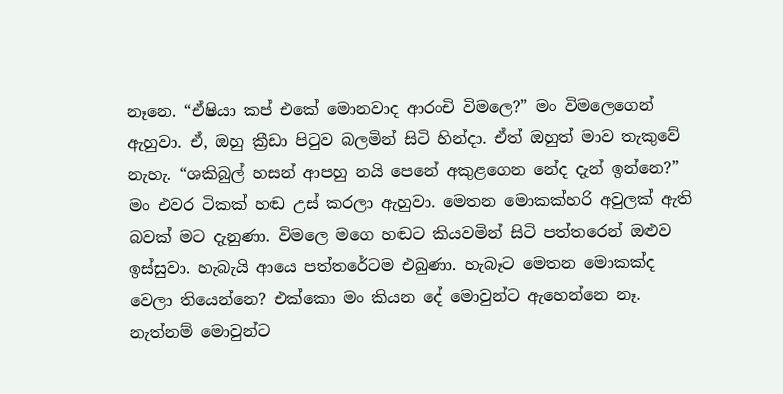නෑනෙ. “ඒෂියා කප් එකේ මොනවාද ආරංචි විමලෙ?” මං විමලෙගෙන් ඇහුවා. ඒ, ඔහු ක්‍රීඩා පිටුව බලමින් සිටි හින්දා. ඒත් ඔහුත් මාව තැකුවේ නැහැ. “ශකිබුල් හසන් ආපහු නයි පෙනේ අකුළගෙන නේද දැන් ඉන්නෙ?” මං එවර ටිකක් හඬ උස් කරලා ඇහුවා. මෙතන මොකක්හරි අවුලක් ඇති බවක් මට දැනුණා. විමලෙ මගෙ හඬට කියවමින් සිටි පත්තරෙන් ඔළුව ඉස්සුවා. හැබැයි ආයෙ පත්තරේටම එබුණා. හැබෑට මෙතන මොකක්ද වෙලා තියෙන්නෙ? එක්කො මං කියන දේ මොවුන්ට ඇහෙන්නෙ නෑ. නැත්නම් මොවුන්ට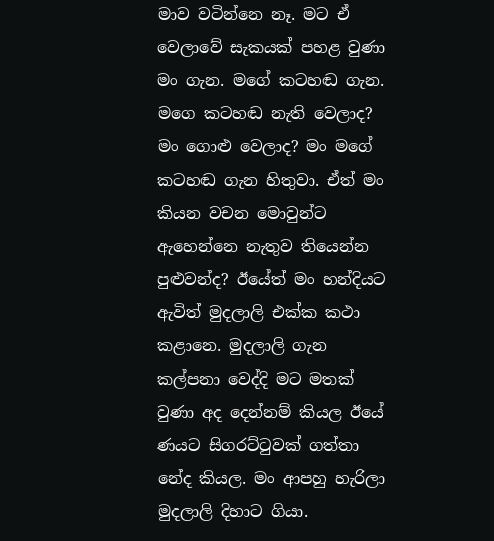මාව වටින්නෙ නෑ. මට ඒ වෙලාවේ සැකයක් පහළ වුණා මං ගැන. මගේ කටහඬ ගැන. මගෙ කටහඬ නැති වෙලාද? මං ගොළු වෙලාද? මං මගේ කටහඬ ගැන හිතුවා. ඒත් මං කියන වචන මොවුන්ට ඇහෙන්නෙ නැතුව තියෙන්න පුළුවන්ද? ඊයේත් මං හන්දියට ඇවිත් මුදලාලි එක්ක කථා කළානෙ. මුදලාලි ගැන කල්පනා වෙද්දි මට මතක් වුණා අද දෙන්නම් කියල ඊයේ ණයට සිගරට්ටුවක් ගත්තා නේද කියල. මං ආපහු හැරිලා මුදලාලි දිහාට ගියා.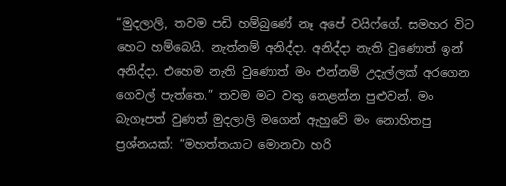“මුදලාලි, තවම පඩි හම්බුණේ නෑ අපේ වයිෆ්ගේ. සමහර විට හෙට හම්බෙයි. නැත්නම් අනිද්දා. අනිද්දා නැති වුණොත් ඉන් අනිද්දා. එහෙම නැති වුණොත් මං එන්නම් උදැල්ලක් අරගෙන ගෙවල් පැත්තෙ.” තවම මට වතු නෙළන්න පුළුවන්. මං බැගෑපත් වුණත් මුදලාලි මගෙන් ඇහුවේ මං නොහිතපු ප්‍රශ්නයක්: “මහත්තයාට මොනවා හරි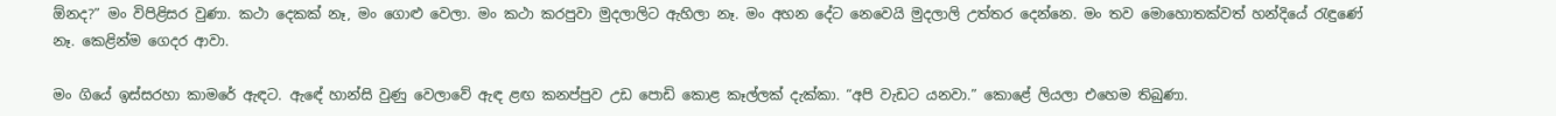ඕනද?” මං විපිළිසර වුණා. කථා දෙකක් නෑ, මං ගොළු වෙලා. මං කථා කරපුවා මුදලාලිට ඇහිලා නෑ. මං අහන දේට නෙවෙයි මුදලාලි උත්තර දෙන්නෙ. මං තව මොහොතක්වත් හන්දියේ රැඳුණේ නෑ. කෙළින්ම ගෙදර ආවා.

මං ගියේ ඉස්සරහා කාමරේ ඇඳට. ඇඳේ හාන්සි වුණු වෙලාවේ ඇඳ ළඟ කනප්පුව උඩ පොඩි කොළ කෑල්ලක් දැක්කා. “අපි වැඩට යනවා.” කොළේ ලියලා එහෙම තිබුණා.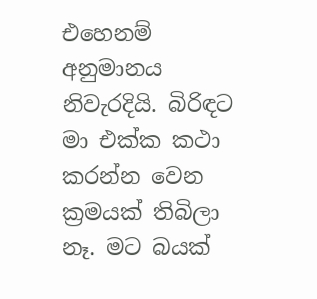එහෙනම් අනුමානය නිවැරදියි. බිරිඳට මා එක්ක කථා කරන්න වෙන ක්‍රමයක් තිබිලා නෑ. මට බයක්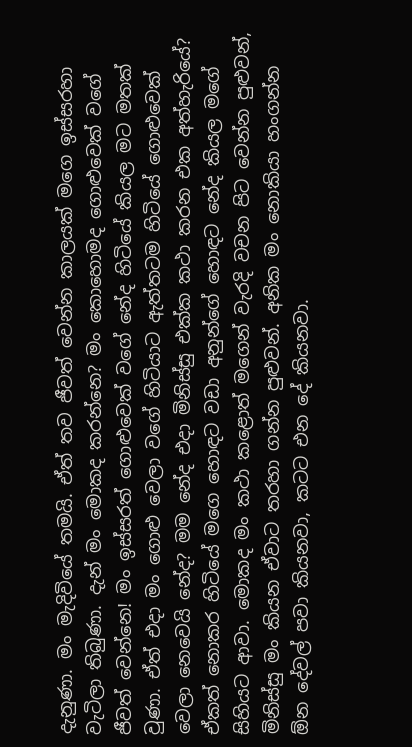දැනුණා. මං මැදිවියේ තමයි. ඒත් තව ජීවත් වෙන්න කාලයක් මගෙ ඉස්සරහා වැටිලා තිබුණා. දැන් මං මොකද කරන්නෙ? මං කොහොමද ගොළුවෙක් වගේ ජීවත් වෙන්නෙ! මං ඉස්සරත් ගොළුවෙක් වගේ නේද හිටියේ කියල මට මතක් වුණා. ඒත් එදා මං ගොළු වෙලා වගේ හිටියාට ඇත්තටම හිටියේ ගොළුවෙක් වෙලා නෙවෙයි නේද? මම නේද එදා මිනිස්සු එක්ක කථා කරන එක අත්හැරියේ? ඒකත් නොකර හිටියේ මගෙ හොඳට වඩා අනුන්ගේ හොඳට නේද කියල මගේ සිහියට ආවා. මොකද මං කථා කළොත් මගෙන් වැරදි වචන පිට වෙන්න පුළුවන්, මිනිස්සු මං කියන ඒවාට තරහා ගන්න පුළුවන්. අනික මං නොකියා හංගන්න ඕන දේවල් පවා කියනවා, කටට එන දේ කියනවා.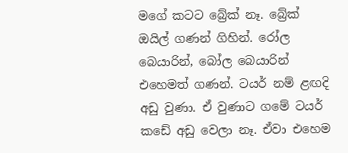මගේ කටට බ්‍රේක් නෑ. බ්‍රේක් ඔයිල් ගණන් ගිහින්. රෝල බෙයාරින්, බෝල බෙයාරින් එහෙමත් ගණන්. ටයර් නම් ළඟදි අඩු වුණා. ඒ වුණාට ගමේ ටයර් කඩේ අඩු වෙලා නෑ. ඒවා එහෙම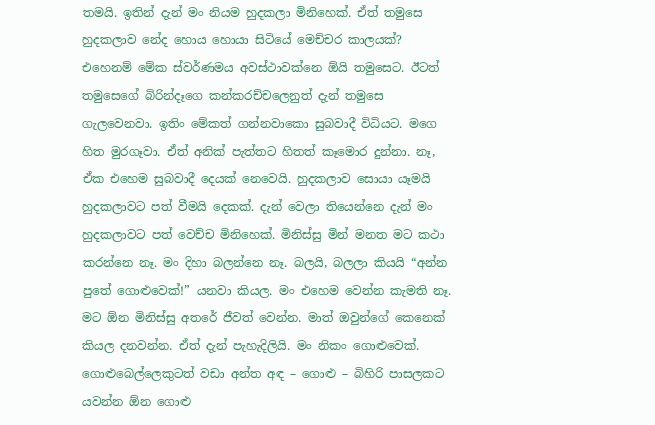තමයි. ඉතින් දැන් මං නියම හුදකලා මිනිහෙක්. ඒත් තමුසෙ හුදකලාව නේද හොය හොයා සිටියේ මෙච්චර කාලයක්? එහෙනම් මේක ස්වර්ණමය අවස්ථාවක්නෙ ඕයි තමුසෙට. ඊටත් තමුසෙගේ බිරින්දෑගෙ කන්කරච්චලෙනුත් දැන් තමුසෙ ගැලවෙනවා. ඉතිං මේකත් ගන්නවාකො සුබවාදී විධියට. මගෙ හිත මුරගෑවා. ඒත් අනික් පැත්තට හිතත් කෑමොර දුන්නා. නෑ, ඒක එහෙම සුබවාදී දෙයක් නෙවෙයි. හුදකලාව සොයා යෑමයි හුදකලාවට පත් වීමයි දෙකක්. දැන් වෙලා තියෙන්නෙ දැන් මං හුදකලාවට පත් වෙච්ච මිනිහෙක්. මිනිස්සු මින් මනත මට කථා කරන්නෙ නෑ. මං දිහා බලන්නෙ නෑ. බලයි, බලලා කියයි “අන්න පුතේ ගොළුවෙක්!” යනවා කියල. මං එහෙම වෙන්න කැමති නෑ. මට ඕන මිනිස්සු අතරේ ජීවත් වෙන්න. මාත් ඔවුන්ගේ කෙනෙක් කියල දනවන්න. ඒත් දැන් පැහැදිලියි. මං නිකං ගොළුවෙක්. ගොළුබෙල්ලෙකුටත් වඩා අන්ත අඳ – ගොළු – බිහිරි පාසලකට යවන්න ඕන ගොළු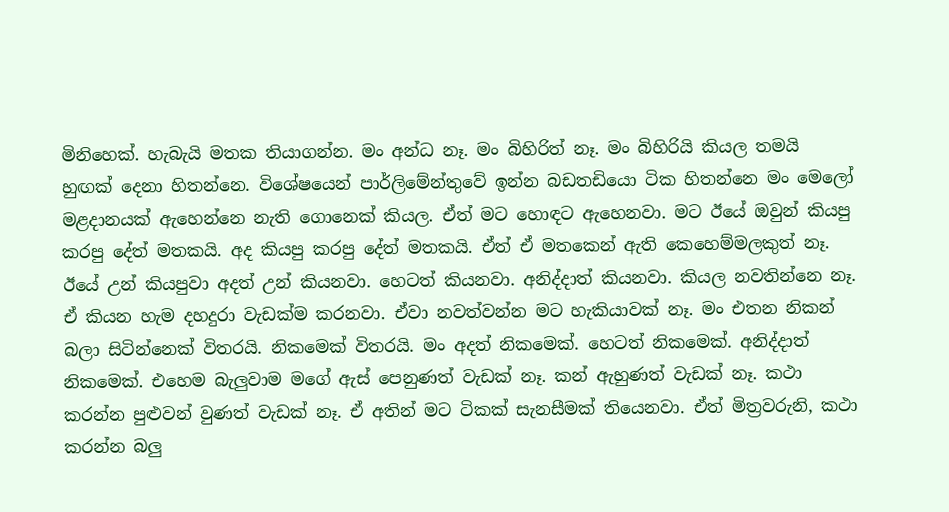මිනිහෙක්. හැබැයි මතක තියාගන්න. මං අන්ධ නෑ. මං බිහිරිත් නෑ. මං බිහිරියි කියල තමයි හුඟක් දෙනා හිතන්නෙ. විශේෂයෙන් පාර්ලිමේන්තුවේ ඉන්න බඩතඩියො ටික හිතන්නෙ මං මෙලෝ මළදානයක් ඇහෙන්නෙ නැති ගොනෙක් කියල. ඒත් මට හොඳට ඇහෙනවා. මට ඊයේ ඔවුන් කියපු කරපු දේත් මතකයි. අද කියපු කරපු දේත් මතකයි. ඒත් ඒ මතකෙන් ඇති කෙහෙම්මලකුත් නෑ. ඊයේ උන් කියපුවා අදත් උන් කියනවා. හෙටත් කියනවා. අනිද්දාත් කියනවා. කියල නවතින්නෙ නෑ. ඒ කියන හැම දහදුරා වැඩක්ම කරනවා. ඒවා නවත්වන්න මට හැකියාවක් නෑ. මං එතන නිකන් බලා සිටින්නෙක් විතරයි. නිකමෙක් විතරයි. මං අදත් නිකමෙක්. හෙටත් නිකමෙක්. අනිද්දාත් නිකමෙක්. එහෙම බැලුවාම මගේ ඇස් පෙනුණත් වැඩක් නෑ. කන් ඇහුණත් වැඩක් නෑ. කථා කරන්න පුළුවන් වුණත් වැඩක් නෑ. ඒ අතින් මට ටිකක් සැනසීමක් තියෙනවා. ඒත් මිත්‍රවරුනි, කථා කරන්න බලු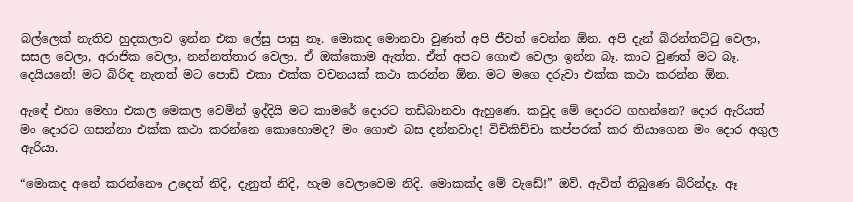බල්ලෙක් නැතිව හුදකලාව ඉන්න එක ලේසු පාසු නෑ. මොකද මොනවා වුණත් අපි ජීවත් වෙන්න ඕන. අපි දැන් බිරන්තට්ටු වෙලා, සසල වෙලා, අරාජික වෙලා, නන්නත්තාර වෙලා. ඒ ඔක්කොම ඇත්ත. ඒත් අපට ගොළු වෙලා ඉන්න බෑ. කාට වුණත් මට බෑ. දෙයියනේ! මට බිරිඳ නැතත් මට පොඩි එකා එක්ක වචනයක් කථා කරන්න ඕන. මට මගෙ දරුවා එක්ක කථා කරන්න ඕන.

ඇඳේ එහා මෙහා එකල මෙකල වෙමින් ඉද්දියි මට කාමරේ දොරට තඩිබානවා ඇහුණෙ. කවුද මේ දොරට ගහන්නෙ? දොර ඇරියත් මං දොරට ගසන්නා එක්ක කථා කරන්නෙ කොහොමද? මං ගොළු බස දන්නවාද! විචිකිච්චා කප්පරක් කර තියාගෙන මං දොර අගුල ඇරියා.

“මොකද අනේ කරන්නෞ උදෙත් නිදි, දැනුත් නිදි, හැම වෙලාවෙම නිදි. මොකක්ද මේ වැඩේ!” ඔව්. ඇවිත් තිබුණෙ බිරින්දෑ. ඈ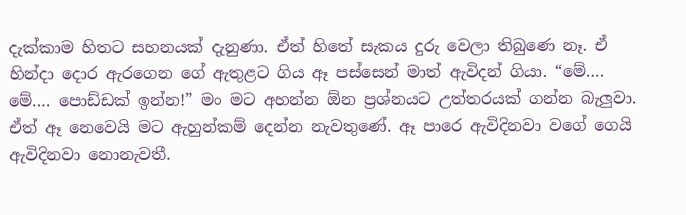දැක්කාම හිතට සහනයක් දැනුණා. ඒත් හිතේ සැකය දුරු වෙලා තිබුණෙ නෑ. ඒ හින්දා දොර ඇරගෙන ගේ ඇතුළට ගිය ඈ පස්සෙන් මාත් ඇවිදන් ගියා. “මේ…. මේ…. පොඩ්ඩක් ඉන්න!” මං මට අහන්න ඕන ප්‍රශ්නයට උත්තරයක් ගන්න බැලුවා. ඒත් ඈ නෙවෙයි මට ඇහුන්කම් දෙන්න නැවතුණේ. ඈ පාරෙ ඇවිදිනවා වගේ ගෙයි ඇවිදිනවා නොනැවතී.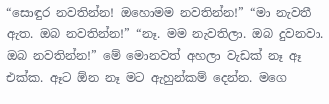“සොඳුර නවතින්න! ඔහොමම නවතින්න!” “මා නැවතී ඇත. ඔබ නවතින්න!” “නෑ. මම නැවතිලා. ඔබ දුවනවා. ඔබ නවතින්න!” මේ මොනවත් අහලා වැඩක් නෑ ඈ එක්ක. ඈට ඕන නෑ මට ඇහුන්කම් දෙන්න. මගෙ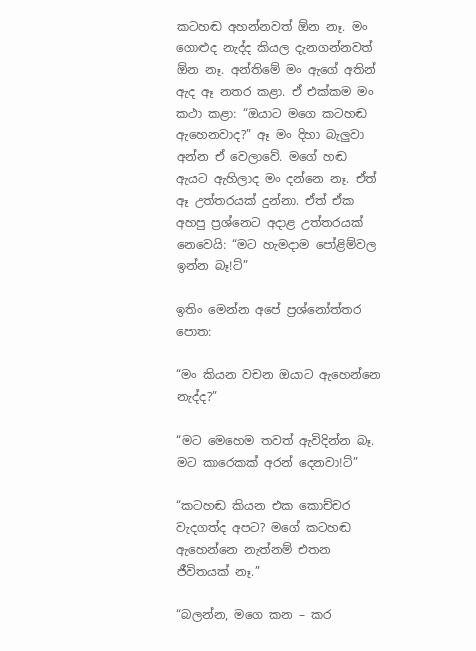කටහඬ අහන්නවත් ඕන නෑ. මං ගොළුද නැද්ද කියල දැනගන්නවත් ඕන නෑ. අන්තිමේ මං ඇගේ අතින් ඇද ඈ නතර කළා. ඒ එක්කම මං කථා කළා: “ඔයාට මගෙ කටහඬ ඇහෙනවාද?” ඈ මං දිහා බැලුවා අන්න ඒ වෙලාවේ. මගේ හඬ ඇයට ඇහිලාද මං දන්නෙ නෑ. ඒත් ඈ උත්තරයක් දුන්නා. ඒත් ඒක අහපු ප්‍රශ්නෙට අදාළ උත්තරයක් නෙවෙයි: “මට හැමදාම පෝළිම්වල ඉන්න බෑ!ට්”

ඉතිං මෙන්න අපේ ප්‍රශ්නෝත්තර පොත:

“මං කියන වචන ඔයාට ඇහෙන්නෙ නැද්ද?”

“මට මෙහෙම තවත් ඇවිදින්න බෑ. මට කාරෙකක් අරන් දෙනවා!ට්”

“කටහඬ කියන එක කොච්චර වැදගත්ද අපට? මගේ කටහඬ ඇහෙන්නෙ නැත්නම් එතන ජීවිතයක් නෑ.”

“බලන්න, මගෙ කන – කර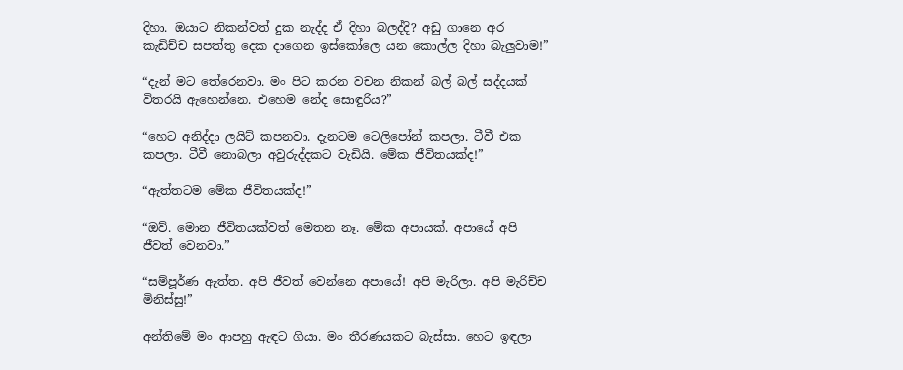දිහා. ඔයාට නිකන්වත් දුක නැද්ද ඒ දිහා බලද්දි? අඩු ගානෙ අර කැඩිච්ච සපත්තු දෙක දාගෙන ඉස්කෝලෙ යන කොල්ල දිහා බැලුවාම!”

“දැන් මට තේරෙනවා. මං පිට කරන වචන නිකන් බල් බල් සද්දයක් විතරයි ඇහෙන්නෙ. එහෙම නේද සොඳුරිය?”

“හෙට අනිද්දා ලයිට් කපනවා. දැනටම ටෙලිපෝන් කපලා. ටීවී එක කපලා. ටීවී නොබලා අවුරුද්දකට වැඩියි. මේක ජීවිතයක්ද!”

“ඇත්තටම මේක ජීවිතයක්ද!”

“ඔව්. මොන ජීවිතයක්වත් මෙතන නෑ. මේක අපායක්. අපායේ අපි ජීවත් වෙනවා.”

“සම්පූර්ණ ඇත්ත. අපි ජීවත් වෙන්නෙ අපායේ! අපි මැරිලා. අපි මැරිච්ච මිනිස්සු!”

අන්තිමේ මං ආපහු ඇඳට ගියා. මං තීරණයකට බැස්සා. හෙට ඉඳලා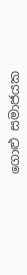ගොළු සමාජයක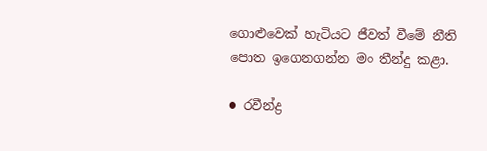ගොළුවෙක් හැටියට ජීවත් වීමේ නීති පොත ඉගෙනගන්න මං තීන්දු කළා.

● රවීන්ද්‍ර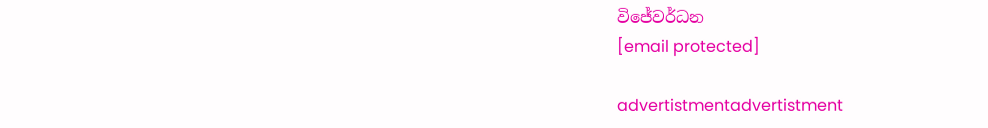විජේවර්ධන
[email protected]

advertistmentadvertistment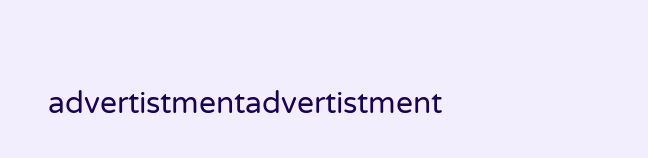advertistmentadvertistment